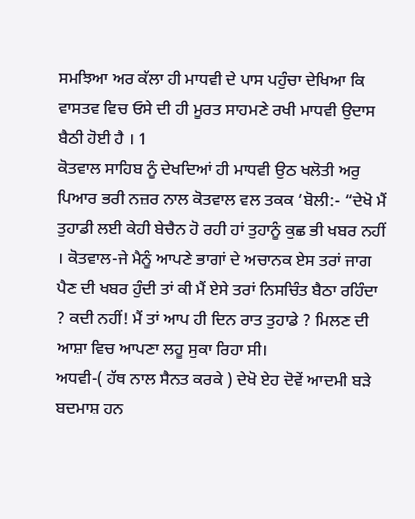ਸਮਝਿਆ ਅਰ ਕੱਲਾ ਹੀ ਮਾਧਵੀ ਦੇ ਪਾਸ ਪਹੁੰਚਾ ਦੇਖਿਆ ਕਿ ਵਾਸਤਵ ਵਿਚ ਓਸੇ ਦੀ ਹੀ ਮੂਰਤ ਸਾਹਮਣੇ ਰਖੀ ਮਾਧਵੀ ਉਦਾਸ ਬੈਠੀ ਹੋਈ ਹੈ । 1
ਕੋਤਵਾਲ ਸਾਹਿਬ ਨੂੰ ਦੇਖਦਿਆਂ ਹੀ ਮਾਧਵੀ ਉਠ ਖਲੋਤੀ ਅਰੁ ਪਿਆਰ ਭਰੀ ਨਜ਼ਰ ਨਾਲ ਕੋਤਵਾਲ ਵਲ ਤਕਕ ‘ਬੋਲੀ:- “ਦੇਖੋ ਮੈਂ ਤੁਹਾਡੀ ਲਈ ਕੇਹੀ ਬੇਚੈਨ ਹੋ ਰਹੀ ਹਾਂ ਤੁਹਾਨੂੰ ਕੁਛ ਭੀ ਖਬਰ ਨਹੀਂ । ਕੋਤਵਾਲ-ਜੇ ਮੈਨੂੰ ਆਪਣੇ ਭਾਗਾਂ ਦੇ ਅਚਾਨਕ ਏਸ ਤਰਾਂ ਜਾਗ ਪੈਣ ਦੀ ਖਬਰ ਹੁੰਦੀ ਤਾਂ ਕੀ ਮੈਂ ਏਸੇ ਤਰਾਂ ਨਿਸਚਿੰਤ ਬੈਠਾ ਰਹਿੰਦਾ ? ਕਦੀ ਨਹੀਂ! ਮੈਂ ਤਾਂ ਆਪ ਹੀ ਦਿਨ ਰਾਤ ਤੁਹਾਡੇ ? ਮਿਲਣ ਦੀ ਆਸ਼ਾ ਵਿਚ ਆਪਣਾ ਲਹੂ ਸੁਕਾ ਰਿਹਾ ਸੀ।
ਅਧਵੀ-( ਹੱਥ ਨਾਲ ਸੈਨਤ ਕਰਕੇ ) ਦੇਖੋ ਏਹ ਦੋਵੇਂ ਆਦਮੀ ਬੜੇ ਬਦਮਾਸ਼ ਹਨ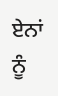ਏਨਾਂ ਨੂੰ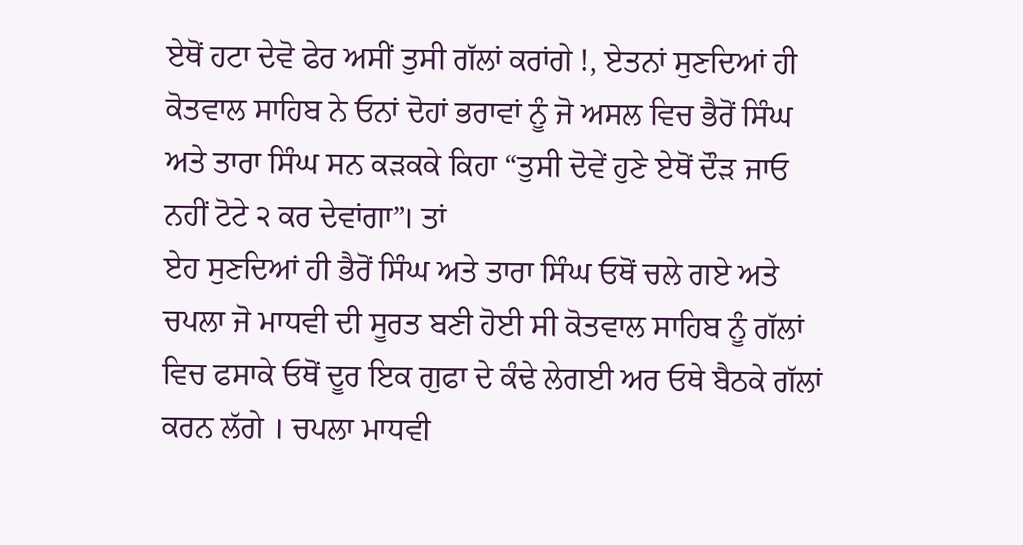ਏਥੋਂ ਹਟਾ ਦੇਵੋ ਫੇਰ ਅਸੀਂ ਤੁਸੀ ਗੱਲਾਂ ਕਰਾਂਗੇ !, ਏਤਨਾਂ ਸੁਣਦਿਆਂ ਹੀ ਕੋਤਵਾਲ ਸਾਹਿਬ ਨੇ ਓਨਾਂ ਦੋਹਾਂ ਭਰਾਵਾਂ ਨੂੰ ਜੋ ਅਸਲ ਵਿਚ ਭੈਰੋਂ ਸਿੰਘ ਅਤੇ ਤਾਰਾ ਸਿੰਘ ਸਨ ਕੜਕਕੇ ਕਿਹਾ “ਤੁਸੀ ਦੋਵੇਂ ਹੁਣੇ ਏਥੋਂ ਦੌੜ ਜਾਓ ਨਹੀਂ ਟੋਟੇ ੨ ਕਰ ਦੇਵਾਂਗਾ”। ਤਾਂ
ਏਹ ਸੁਣਦਿਆਂ ਹੀ ਭੈਰੋਂ ਸਿੰਘ ਅਤੇ ਤਾਰਾ ਸਿੰਘ ਓਥੋਂ ਚਲੇ ਗਏ ਅਤੇ ਚਪਲਾ ਜੋ ਮਾਧਵੀ ਦੀ ਸੂਰਤ ਬਣੀ ਹੋਈ ਸੀ ਕੋਤਵਾਲ ਸਾਹਿਬ ਨੂੰ ਗੱਲਾਂ ਵਿਚ ਫਸਾਕੇ ਓਥੋਂ ਦੂਰ ਇਕ ਗੁਫਾ ਦੇ ਕੰਢੇ ਲੇਗਈ ਅਰ ਓਥੇ ਬੈਠਕੇ ਗੱਲਾਂ ਕਰਨ ਲੱਗੇ । ਚਪਲਾ ਮਾਧਵੀ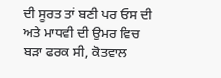ਦੀ ਸੂਰਤ ਤਾਂ ਬਣੀ ਪਰ ਓਸ ਦੀ ਅਤੇ ਮਾਧਵੀ ਦੀ ਉਮਰ ਵਿਚ ਬੜਾ ਫਰਕ ਸੀ, ਕੋਤਵਾਲ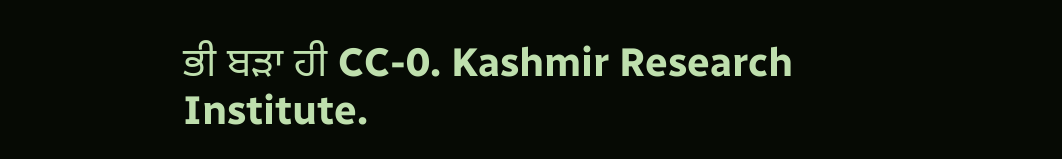ਭੀ ਬੜਾ ਹੀ CC-0. Kashmir Research Institute.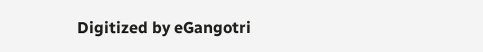Digitized by eGangotri